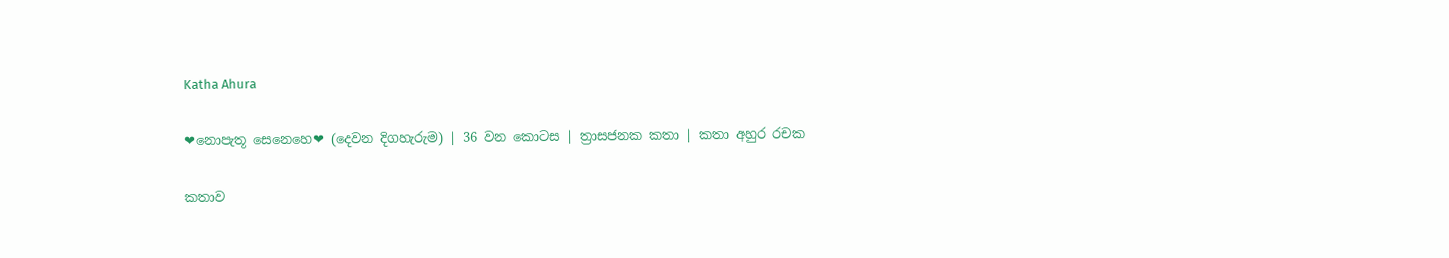Katha Ahura

❤නොපැතූ සෙනෙහෙ❤ (දෙවන දිගහැරුම) | 36 වන කොටස | ත්‍රාසජනක කතා | කතා අහුර රචක

කතාව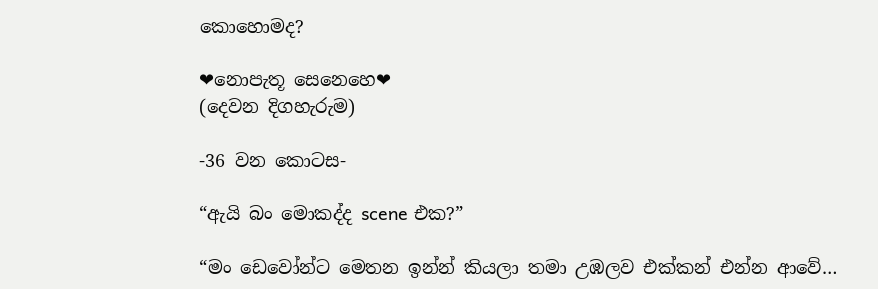කොහොමද?

❤නොපැතූ සෙනෙහෙ❤
(දෙවන දිගහැරුම)

-36 වන කොටස-

“ඇයි බං මොකද්ද scene එක?”

“මං ඩෙවෝන්ට මෙතන ඉන්න් කියලා තමා උඹලව එක්කන් එන්න ආවේ…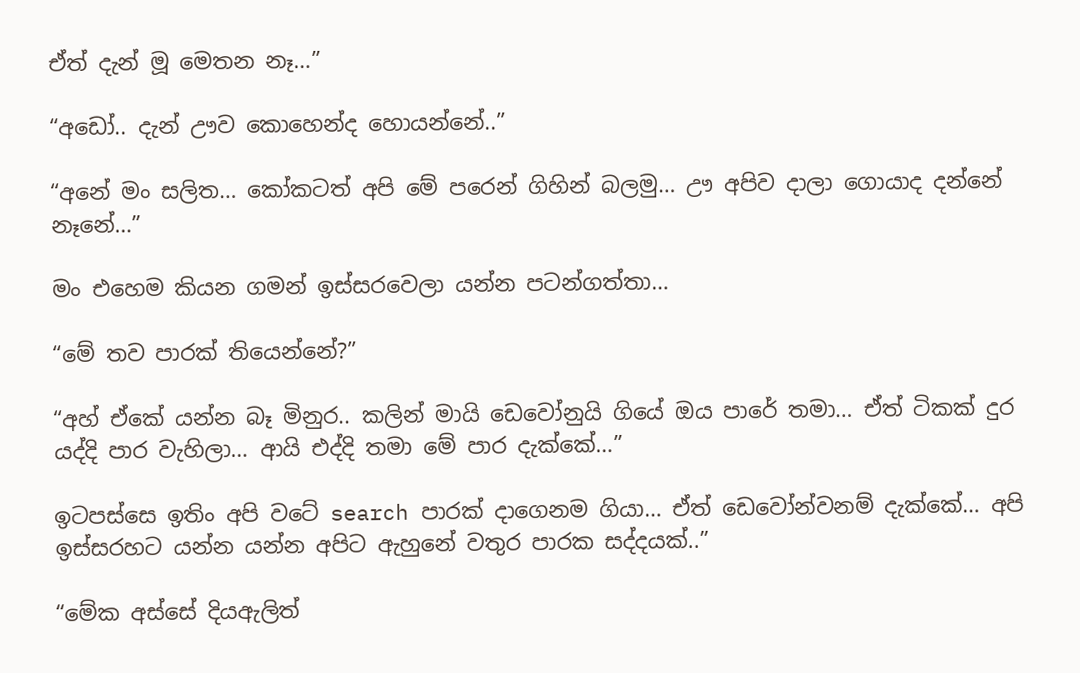ඒත් දැන් මූ මෙතන නෑ…”

“අඩෝ.. දැන් ඌව කොහෙන්ද හොයන්නේ..”

“අනේ මං සලිත… කෝකටත් අපි මේ පරෙන් ගිහින් බලමු… ඌ අපිව දාලා ගොයාද දන්නේ නෑනේ…”

මං එහෙම කියන ගමන් ඉස්සරවෙලා යන්න පටන්ගත්තා…

“මේ තව පාරක් තියෙන්නේ?”

“අහ් ඒකේ යන්න බෑ මිනුර.. කලින් මායි ඩෙවෝනුයි ගියේ ඔය පාරේ තමා… ඒත් ටිකක් දුර යද්දි පාර වැහිලා… ආයි එද්දි තමා මේ පාර දැක්කේ…”

ඉටපස්සෙ ඉතිං අපි වටේ search පාරක් දාගෙනම ගියා… ඒත් ඩෙවෝන්වනම් දැක්කේ… අපි ඉස්සරහට යන්න යන්න අපිට ඇහුනේ වතුර පාරක සද්දයක්..”

“මේක අස්සේ දියඇලිත්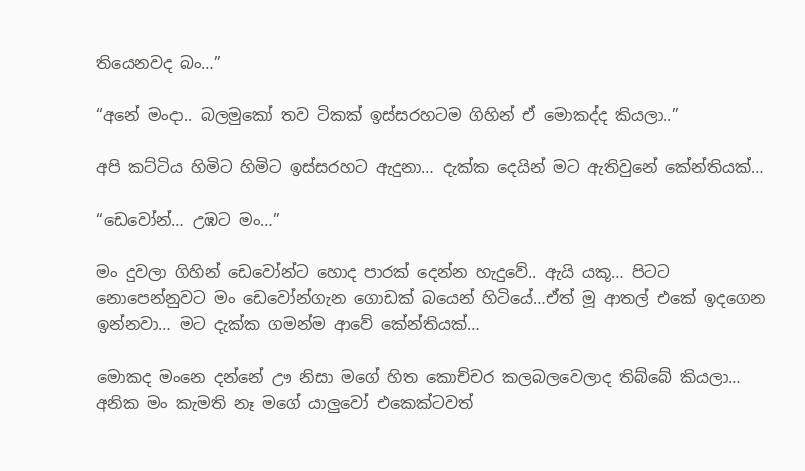තියෙනවද බං…”

“අනේ මංදා.. බලමුකෝ තව ටිකක් ඉස්සරහටම ගිහින් ඒ මොකද්ද කියලා..”

අපි කට්ටිය හිමිට හිමිට ඉස්සරහට ඇදුනා… දැක්ක දෙයින් මට ඇතිවුනේ කේන්තියක්…

“ඩෙවෝන්… උඹට මං…”

මං දුවලා ගිහින් ඩෙවෝන්ට හොද පාරක් දෙන්න හැදුවේ.. ඇයි යකූ… පිටට නොපෙන්නුවට මං ඩෙවෝන්ගැන ගොඩක් බයෙන් හිටියේ…ඒත් මූ ආතල් එකේ ඉදගෙන ඉන්නවා… මට දැක්ක ගමන්ම ආවේ කේන්තියක්…

මොකද මංනෙ දන්නේ ඌ නිසා මගේ හිත කොච්චර කලබලවෙලාද තිබ්බේ කියලා… අනික මං කැමති නෑ මගේ යාලුවෝ එකෙක්ටවත්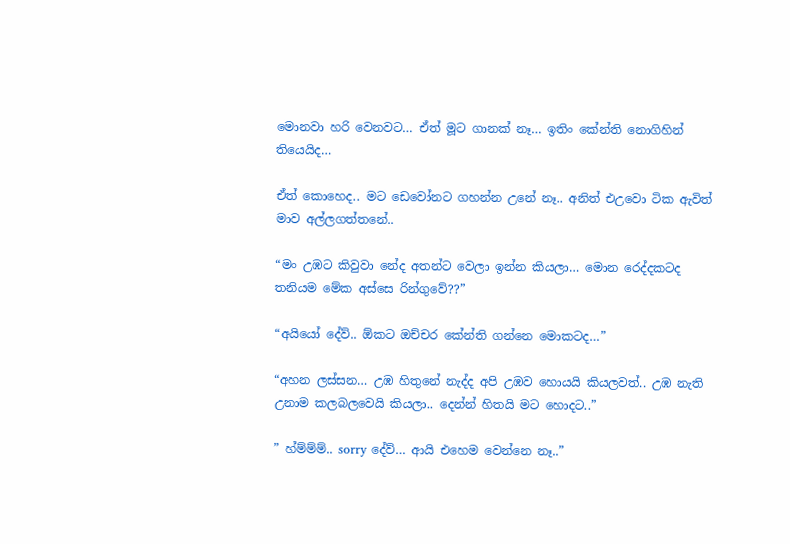මොනවා හරි වෙනවට… ඒත් මූට ගානක් නෑ… ඉතිං කේන්ති නොගිහින් තියෙයිද…

ඒත් කොහෙද.. මට ඩෙවෝනට ගහන්න උනේ නෑ.. අනිත් එඋවො ටික ඇවිත් මාව අල්ලගත්තනේ..

“මං උඹට කිවුවා නේද අතන්ට වෙලා ඉන්න කියලා… මොන රෙද්දකටද තනියම මේක අස්සෙ රින්ගුවේ??”

“අයියෝ දේව්.. ඕකට ඔච්චර කේන්ති ගන්නෙ මොකටද…”

“අහන ලස්සන… උඹ හිතුනේ නැද්ද අපි උඹව හොයයි කියලවත්.. උඹ නැති උනාම කලබලවෙයි කියලා.. දෙන්න් හිතයි මට හොදට..”

” හ්ම්ම්ම්.. sorry දේව්… ආයි එහෙම වෙන්නෙ නෑ..”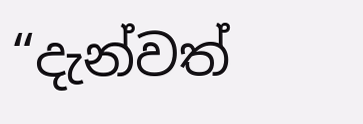“දැන්වත්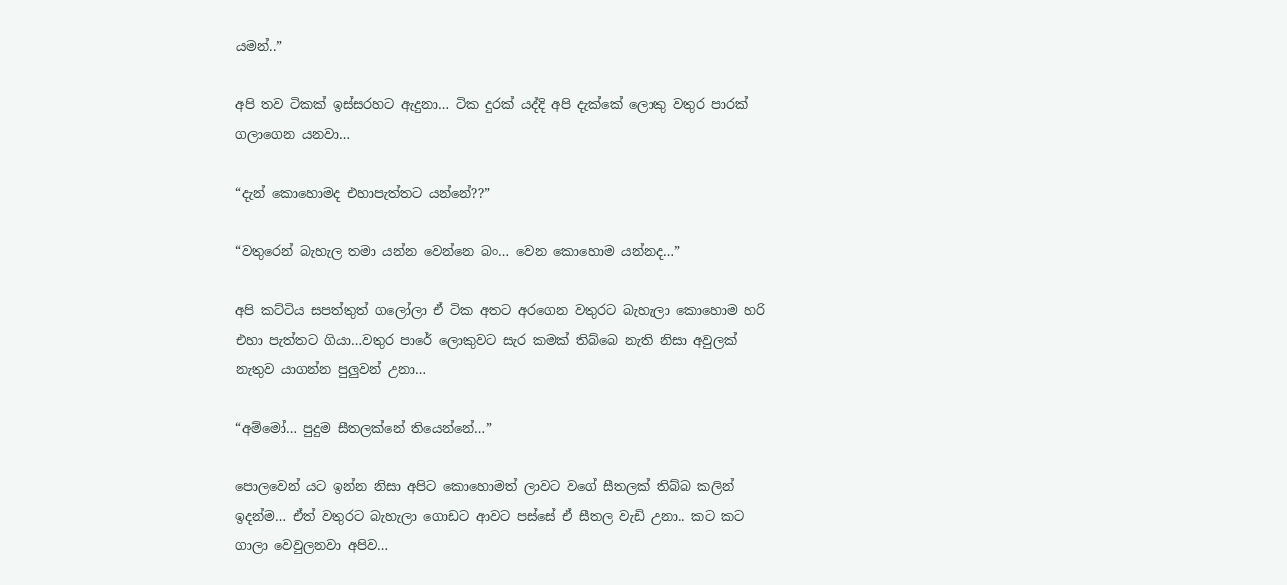යමන්..”

අපි තව ටිකක් ඉස්සරහට ඇදුනා… ටික දුරක් යද්දි අපි දැක්කේ ලොකු වතුර පාරක් ගලාගෙන යනවා…

“දැන් කොහොමද එහාපැත්තට යන්නේ??”

“වතුරෙන් බැහැල තමා යන්න වෙන්නෙ බං… වෙන කොහොම යන්නද…”

අපි කට්ටිය සපත්තුත් ගලෝලා ඒ ටික අතට අරගෙන වතුරට බැහැලා කොහොම හරි එහා පැත්තට ගියා…වතුර පාරේ ලොකුවට සැර කමක් තිබ්බෙ නැති නිසා අවුලක් නැතුව යාගන්න පුලුවන් උනා…

“අම්මෝ… පුදුම සීතලක්නේ තියෙන්නේ…”

පොලවෙන් යට ඉන්න නිසා අපිට කොහොමත් ලාවට වගේ සීතලක් තිබ්බ කලින් ඉදන්ම… ඒත් වතුරට බැහැලා ගොඩට ආවට පස්සේ ඒ සීතල වැඩි උනා.. කට කට ගාලා වෙවුලනවා අපිව…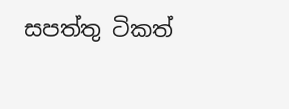සපත්තු ටිකත්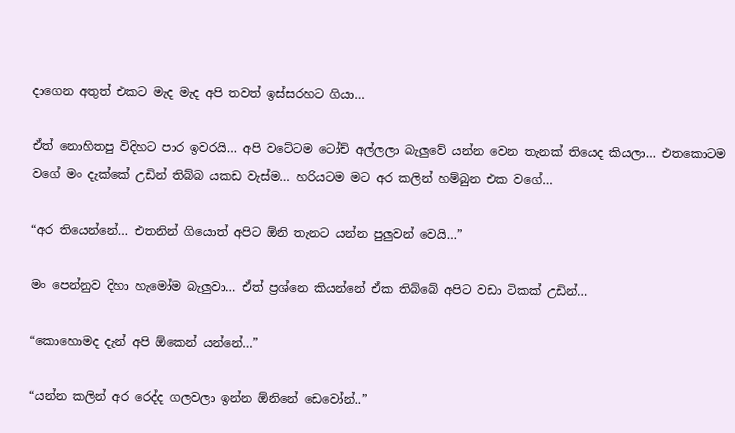දාගෙන අතුත් එකට මැද මැද අපි තවත් ඉස්සරහට ගියා…

ඒත් නොහිතපු විදිහට පාර ඉවරයි… අපි වටේටම ටෝච් අල්ලලා බැලුවේ යන්න වෙන තැනක් තියෙද කියලා… එතකොටම වගේ මං දැක්කේ උඩින් තිබ්බ යකඩ වැස්ම… හරියටම මට අර කලින් හම්බුන එක වගේ…

“අර තියෙන්නේ… එතනින් ගියොත් අපිට ඕනි තැනට යන්න පුලුවන් වෙයි…”

මං පෙන්නුව දිහා හැමෝම බැලුවා… ඒත් ප්‍රශ්නෙ කියන්නේ ඒක තිබ්බේ අපිට වඩා ටිකක් උඩින්…

“කොහොමද දැන් අපි ඕකෙන් යන්නේ…”

“යන්න කලින් අර රෙද්ද ගලවලා ඉන්න ඕනිනේ ඩෙවෝන්..”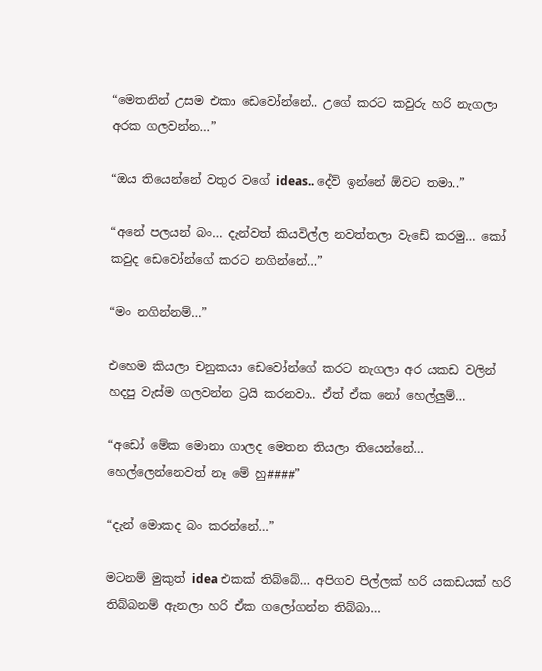“මෙතනින් උසම එකා ඩෙවෝන්නේ.. උගේ කරට කවුරු හරි නැගලා අරක ගලවන්න…”

“ඔය තියෙන්නේ වතුර වගේ ideas.. දේව් ඉන්නේ ඕවට තමා..”

“අනේ පලයන් බං… දැන්වත් කියවිල්ල නවත්තලා වැඩේ කරමු… කෝ කවුද ඩෙවෝන්ගේ කරට නගින්නේ…”

“මං නගින්නම්…”

එහෙම කියලා චනුකයා ඩෙවෝන්ගේ කරට නැගලා අර යකඩ වලින් හදපු වැස්ම ගලවන්න ට්‍රයි කරනවා.. ඒත් ඒක නෝ හෙල්ලුම්…

“අඩෝ මේක මොනා ගාලද මෙතන තියලා තියෙන්නේ… හෙල්ලෙන්නෙවත් නෑ මේ හු####”

“දැන් මොකද බං කරන්නේ…”

මටනම් මුකුත් idea එකක් තිබ්බේ… අපිගව පිල්ලක් හරි යකඩයක් හරි තිබ්බනම් ඇනලා හරි ඒක ගලෝගන්න තිබ්බා…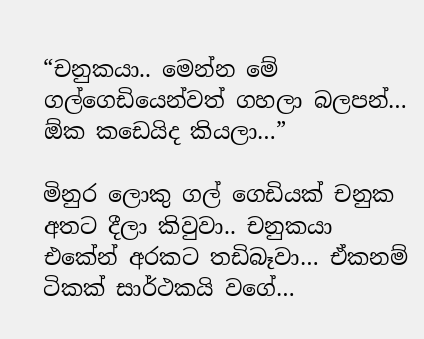“චනුකයා.. මෙන්න මේ ගල්ගෙඩියෙන්වත් ගහලා බලපන්… ඕක කඩෙයිද කියලා…”

මිනුර ලොකු ගල් ගෙඩියක් චනුක අතට දීලා කිවුවා.. චනුකයා එකේන් අරකට තඩිබෑවා… ඒකනම් ටිකක් සාර්ථකයි වගේ…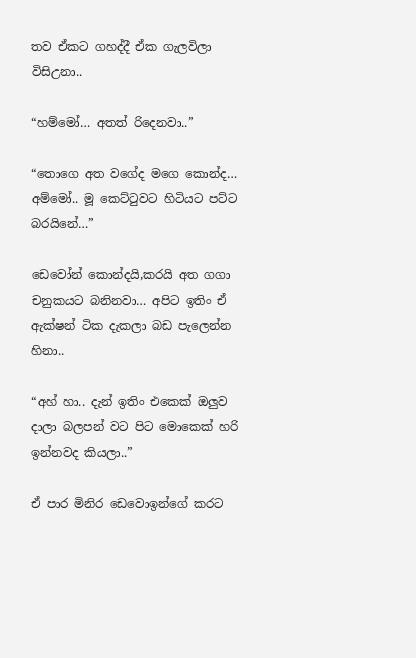තව ඒකට ගහද්දී ඒක ගැලවිලා විසිඋනා..

“හම්මෝ… අතත් රිදෙනවා..”

“තොගෙ අත වගේද මගෙ කොන්ද… අම්මෝ.. මූ කෙට්ටුවට හිටියට පට්ට බරයිනේ…”

ඩෙවෝන් කොන්දයි,කරයි අත ගගා චනුකයට බනිනවා… අපිට ඉතිං ඒ ඇක්ෂන් ටික දැකලා බඩ පැලෙන්න හිනා..

“අහ් හා.. දැන් ඉතිං එකෙක් ඔලුව දාලා බලපන් වට පිට මොකෙක් හරි ඉන්නවද කියලා..”

ඒ පාර මිනිර ඩෙවොඉන්ගේ කරට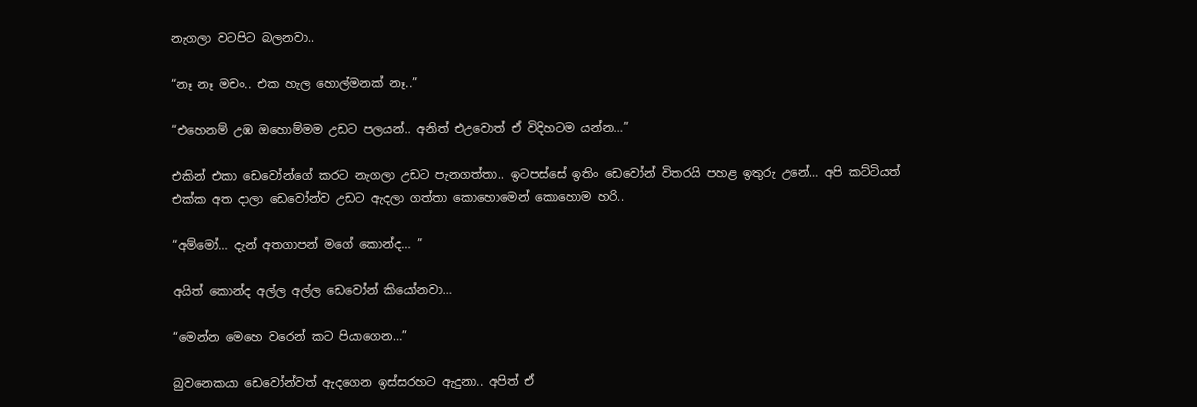නැගලා වටපිට බලනවා..

“නෑ නෑ මචං.. එක හැල හොල්මනක් නෑ..”

“එහෙනම් උඹ ඔහොම්මම උඩට පලයන්.. අනිත් එඋවොත් ඒ විදිහටම යන්න…”

එකින් එකා ඩෙවෝන්ගේ කරට නැගලා උඩට පැනගත්තා.. ඉටපස්සේ ඉතිං ඩෙවෝන් විතරයි පහළ ඉතුරු උනේ… අපි කට්ටියත් එක්ක අත දාලා ඩෙවෝන්ව උඩට ඇදලා ගත්තා කොහොමෙන් කොහොම හරි..

“අම්මෝ… දැන් අතගාපන් මගේ කොන්ද… ”

අයිත් කොන්ද අල්ල අල්ල ඩෙවෝන් කියෝනවා…

“මෙන්න මෙහෙ වරෙන් කට පියාගෙන…”

බුවනෙකයා ඩෙවෝන්වත් ඇදගෙන ඉස්සරහට ඇදුනා.. අපිත් ඒ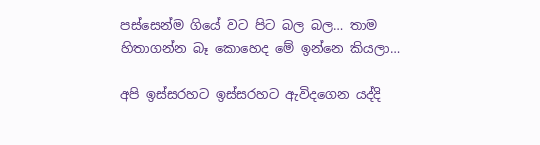පස්සෙන්ම ගියේ වට පිට බල බල… තාම හිතාගන්න බෑ කොහෙද මේ ඉන්නෙ කියලා…

අපි ඉස්සරහට ඉස්සරහට ඇවිදගෙන යද්දි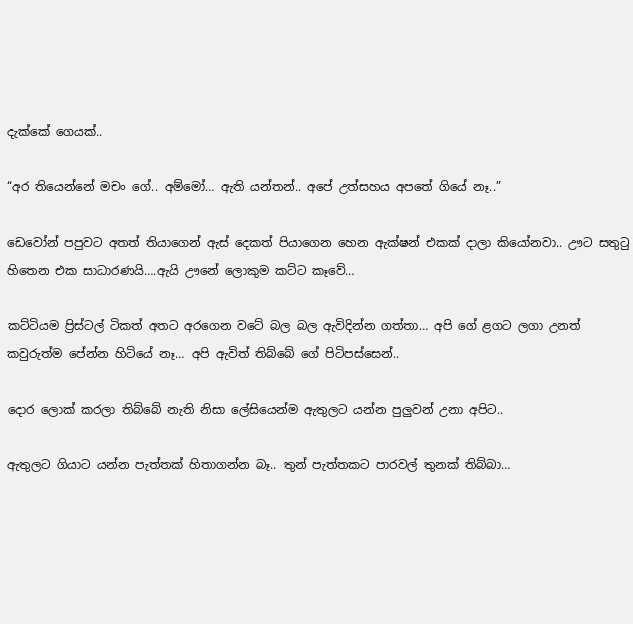දැක්කේ ගෙයක්..

“අර තියෙන්නේ මචං ගේ.. අම්මෝ… ඇති යන්තන්.. අපේ උත්සහය අපතේ ගියේ නෑ..”

ඩෙවෝන් පපුවට අතත් තියාගෙන් ඇස් දෙකත් පියාගෙන හෙන ඇක්ෂන් එකක් දාලා කියෝනවා.. ඌට සතුටු හිතෙන එක සාධාරණයි….ඇයි ඌනේ ලොකුම කට්ට කෑවේ…

කට්ටියම ප්‍රිස්ටල් ටිකත් අතට අරගෙන වටේ බල බල ඇවිදින්න ගත්තා… අපි ගේ ළගට ලගා උනත් කවුරුත්ම පේන්න හිටියේ නෑ… අපි ඇවිත් තිබ්බේ ගේ පිටිපස්සෙන්..

දොර ලොක් කරලා තිබ්බේ නැති නිසා ලේසියෙන්ම ඇතුලට යන්න පුලුවන් උනා අපිට..

ඇතුලට ගියාට යන්න පැත්තක් හිතාගන්න බෑ.. තුන් පැත්තකට පාරවල් තුනක් තිබ්බා…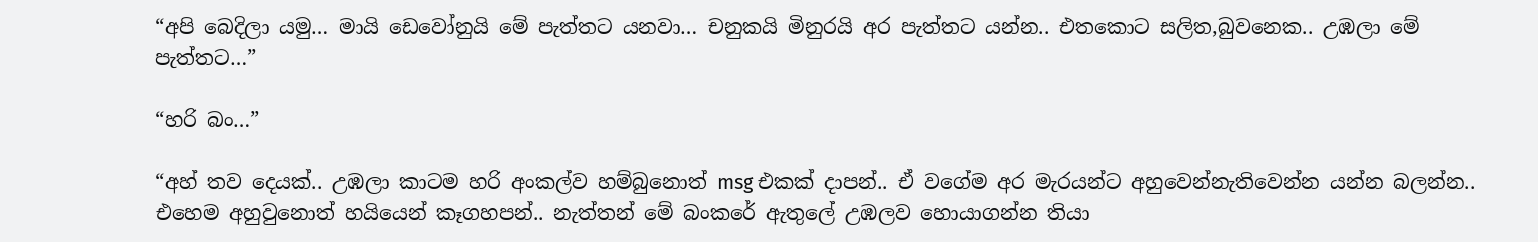“අපි බෙදිලා යමු… මායි ඩෙවෝනුයි මේ පැත්තට යනවා… චනුකයි මිනුරයි අර පැත්තට යන්න.. එතකොට සලිත,බුවනෙක.. උඹලා මේ පැත්තට…”

“හරි බං…”

“අහ් තව දෙයක්.. උඹලා කාටම හරි අංකල්ව හම්බුනොත් msg එකක් දාපන්.. ඒ වගේම අර මැරයන්ට අහුවෙන්නැතිවෙන්න යන්න බලන්න.. එහෙම අහුවුනොත් හයියෙන් කෑගහපන්.. නැත්තන් මේ බංකරේ ඇතුලේ උඹලව හොයාගන්න තියා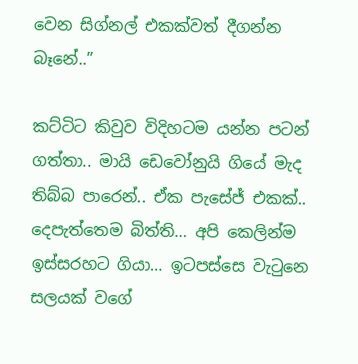වෙන සිග්නල් එකක්වත් දීගන්න බෑනේ..”

කට්ටිට කිවුව විදිහටම යන්න පටන් ගත්තා.. මායි ඩෙවෝනුයි ගියේ මැද තිබ්බ පාරෙන්.. ඒක පැසේජ් එකක්.. දෙපැත්තෙම බිත්ති… අපි කෙලින්ම ඉස්සරහට ගියා… ඉටපස්සෙ වැටුනෙ සලයක් වගේ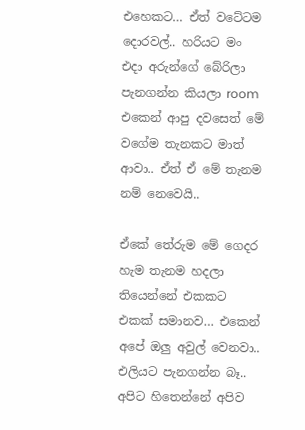එහෙකට… ඒත් වටේටම දොරවල්.. හරියට මං එදා අරුන්ගේ බේරිලා පැනගන්න කියලා room එකෙන් ආපු දවසෙත් මේ වගේම තැනකට මාත් ආවා.. ඒත් ඒ මේ තැනම නම් නෙවෙයි..

ඒකේ තේරුම මේ ගෙදර හැම තැනම හදලා තියෙන්නේ එකකට එකක් සමානව… එකෙන් අපේ ඔලු අවුල් වෙනවා.. එලියට පැනගන්න බෑ.. අපිට හිතෙන්නේ අපිව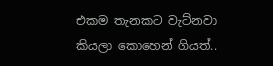එකම තැනකට වැට්නවා කියලා කොහෙන් ගියත්..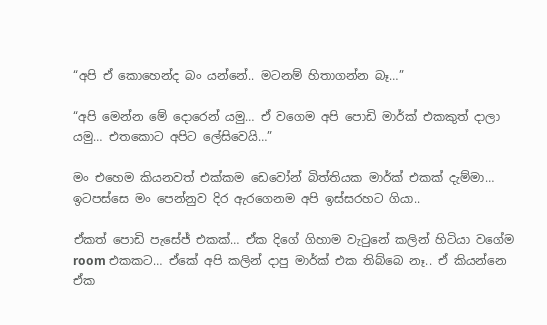“අපි ඒ කොහෙන්ද බං යන්නේ.. මටනම් හිතාගන්න බෑ…”

“අපි මෙන්න මේ දොරෙන් යමු… ඒ වගෙම අපි පොඩි මාර්ක් එකකුත් දාලා යමු… එතකොට අපිට ලේසිවෙයි…”

මං එහෙම කියනවත් එක්කම ඩෙවෝන් බිත්තියක මාර්ක් එකක් දැම්මා… ඉටපස්සෙ මං පෙන්නුව දිර ඇරගෙනම අපි ඉස්සරහට ගියා..

ඒකත් පොඩි පැසේජ් එකක්… ඒක දිගේ ගිහාම වැටුනේ කලින් හිටියා වගේම room එකකට… ඒකේ අපි කලින් දාපු මාර්ක් එක තිබ්බෙ නෑ.. ඒ කියන්නෙ ඒක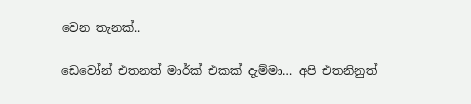වෙන තැනක්..

ඩෙවෝන් එතනත් මාර්ක් එකක් දැම්මා… අපි එතනිනුත්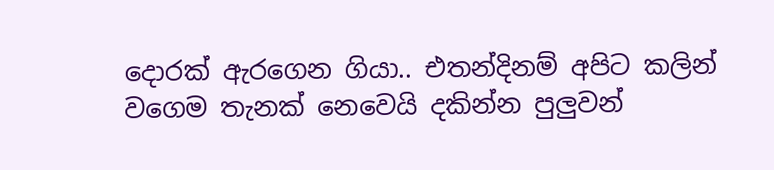දොරක් ඇරගෙන ගියා.. එතන්දිනම් අපිට කලින් වගෙම තැනක් නෙවෙයි දකින්න පුලුවන්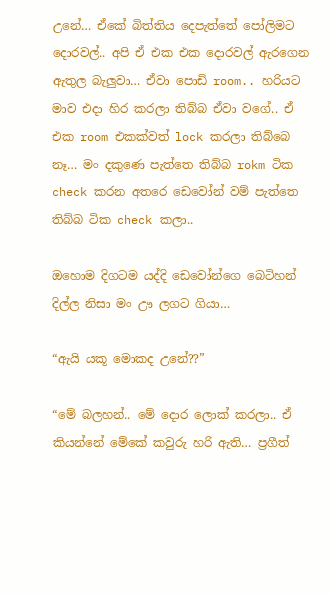උනේ… ඒකේ බිත්තිය දෙපැත්තේ පෝලිමට දොරවල්.. අපි ඒ එක එක දොරවල් ඇරගෙන ඇතුල බැලුවා… ඒවා පොඩි room.. හරියට මාව එදා හිර කරලා තිබ්බ ඒවා වගේ.. ඒ එක room එකක්වත් lock කරලා තිබ්බෙ නෑ… මං දකුණෙ පැත්තෙ තිබ්බ rokm ටික check කරන අතරෙ ඩෙවෝන් වම් පැත්තෙ තිබ්බ ටික check කලා..

ඔහොම දිගටම යද්දි ඩෙවෝන්ගෙ බෙටිහන් දිල්ල නිසා මං ඌ ලගට ගියා…

“ඇයි යකූ මොකද උනේ??”

“මේ බලහන්.. මේ දොර ලොක් කරලා.. ඒ කියන්නේ මේකේ කවුරු හරි ඇති… ප්‍රගීත්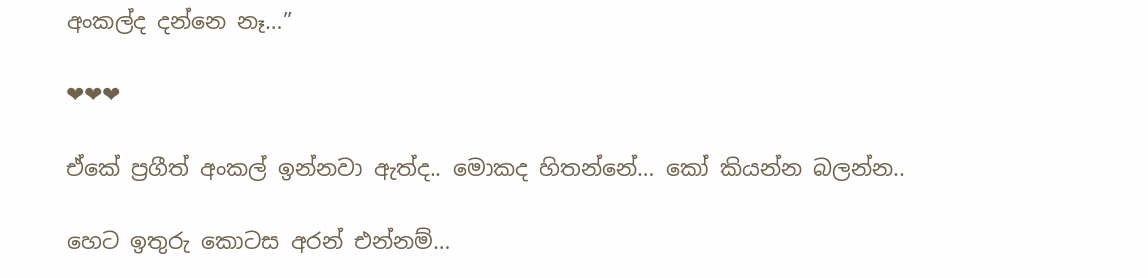අංකල්ද දන්නෙ නෑ…”

❤❤❤

ඒකේ ප්‍රගීත් අංකල් ඉන්නවා ඇත්ද.. මොකද හිතන්නේ… කෝ කියන්න බලන්න..

හෙට ඉතුරු කොටස අරන් එන්නම්…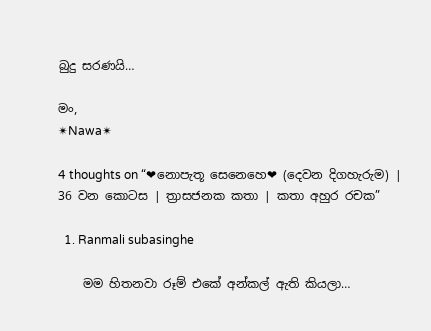බුදු සරණයි…

මං,
✴Nawa✴

4 thoughts on “❤නොපැතූ සෙනෙහෙ❤ (දෙවන දිගහැරුම) | 36 වන කොටස | ත්‍රාසජනක කතා | කතා අහුර රචක”

  1. Ranmali subasinghe

    මම හිතනවා රූම් එකේ අන්කල් ඇති කියලා…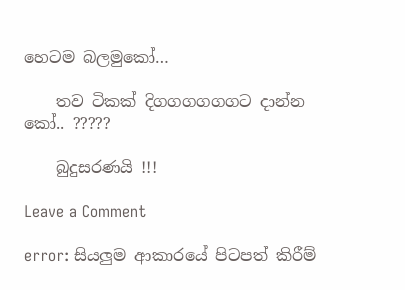හෙටම බලමුකෝ…

    තව ටිකක් දිගගගගගගට දාන්න කෝ.. ?????

    බුදුසරණයි !!!

Leave a Comment

error: සියලුම ආකාරයේ පිටපත් කිරීම්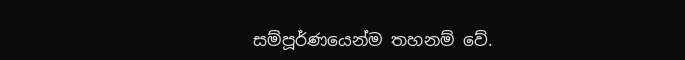සම්පූර්ණයෙන්ම තහනම් වේ.